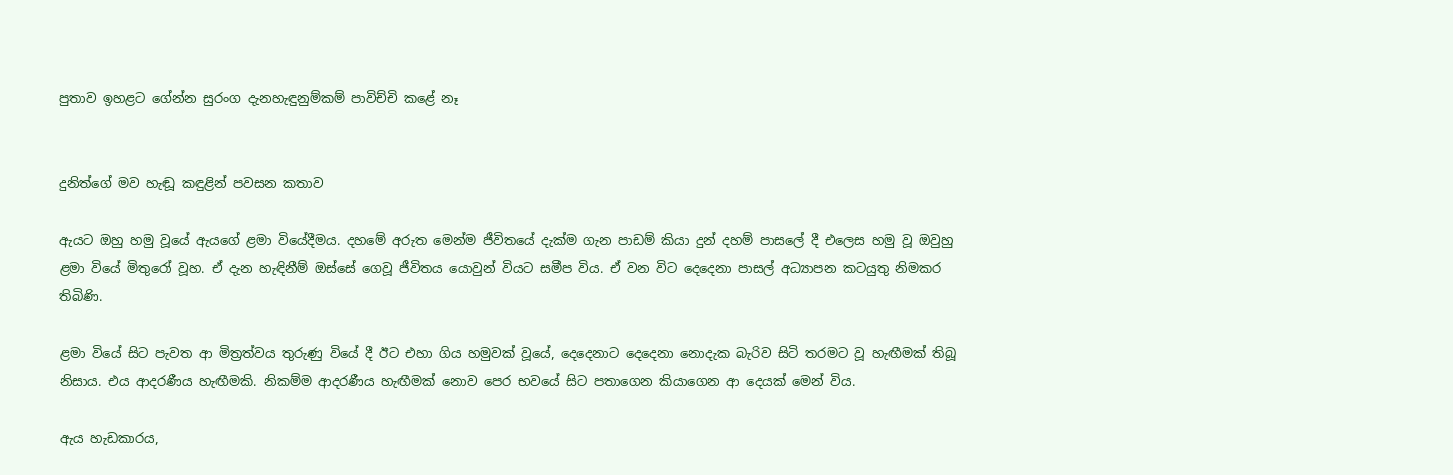පුතාව ඉහළට ගේන්න සුරංග දැනහැඳුනුම්කම් පාවිච්චි කළේ නෑ


දුනිත්ගේ මව හැඬූ කඳුළින් පවසන කතාව

ඇයට ඔහු හමු වූයේ ඇයගේ ළමා වියේදීමය. දහමේ අරුත මෙන්ම ජීවිතයේ දැක්ම ගැන පාඩම් කියා දුන් දහම් පාසලේ දී එලෙස හමු වූ ඔවුහු ළමා වියේ මිතුරෝ වූහ. ඒ දැන හැඳිනීම් ඔස්සේ ගෙවූ ජීවිතය යොවුන් වියට සමීප විය. ඒ වන විට දෙදෙනා පාසල් අධ්‍යාපන කටයුතු නිමකර තිබිණි.

ළමා වියේ සිට පැවත ආ මිත්‍රත්වය තුරුණු වියේ දී ඊට එහා ගිය හමුවක් වූයේ, දෙදෙනාට දෙදෙනා නොදැක බැරිව සිටි තරමට වූ හැඟීමක් තිබූ නිසාය. එය ආදරණීය හැඟීමකි. නිකම්ම ආදරණීය හැඟීමක් නොව පෙර භවයේ සිට පතාගෙන කියාගෙන ආ දෙයක් මෙන් විය.

ඇය හැඩකාරය,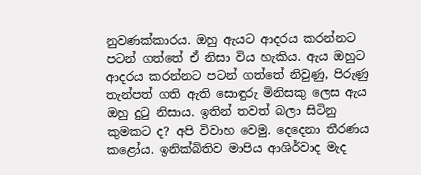නුවණක්කාරය. ඔහු ඇයට ආදරය කරන්නට පටන් ගත්තේ ඒ නිසා විය හැකිය. ඇය ඔහුට ආදරය කරන්නට පටන් ගත්තේ නිවුණු, පිරුණු තැන්පත් ගති ඇති සොඳුරු මිනිසකු ලෙස ඇය ඔහු දුටු නිසාය. ඉතින් තවත් බලා සිටිනු කුමකට ද? අපි විවාහ වෙමු. දෙදෙනා තීරණය කළෝය. ඉනික්බිතිව මාපිය ආශිර්වාද මැද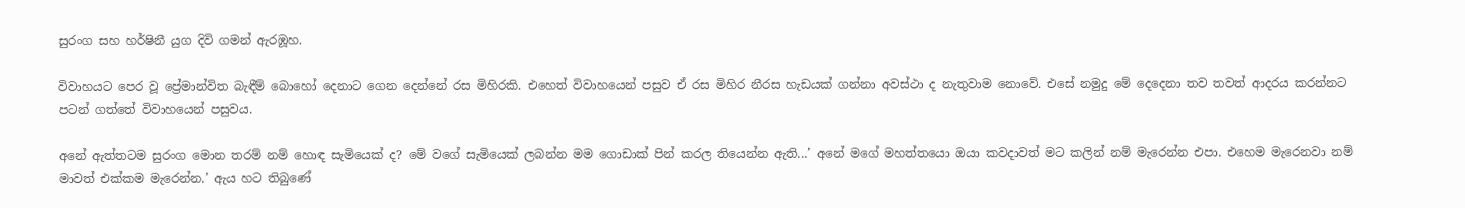සුරංග සහ හර්ෂිනී යුග දිවි ගමන් ඇරඹූහ.

විවාහයට පෙර වූ ප්‍රේමාන්විත බැඳීම් බොහෝ දෙනාට ගෙන දෙන්නේ රස මිහිරකි. එහෙත් විවාහයෙන් පසුව ඒ රස මිහිර නීරස හැඩයක් ගන්නා අවස්ථා ද නැතුවාම නොවේ. එසේ නමුදු මේ දෙදෙනා තව තවත් ආදරය කරන්නට පටන් ගත්තේ විවාහයෙන් පසුවය.

අනේ ඇත්තටම සුරංග මොන තරම් නම් හොඳ සැමියෙක් ද? මේ වගේ සැමියෙක් ලබන්න මම ගොඩාක් පින් කරල තියෙන්න ඇති...’ අනේ මගේ මහත්තයො ඔයා කවදාවත් මට කලින් නම් මැරෙන්න එපා. එහෙම මැරෙනවා නම් මාවත් එක්කම මැරෙන්න.’ ඇය හට තිබුණේ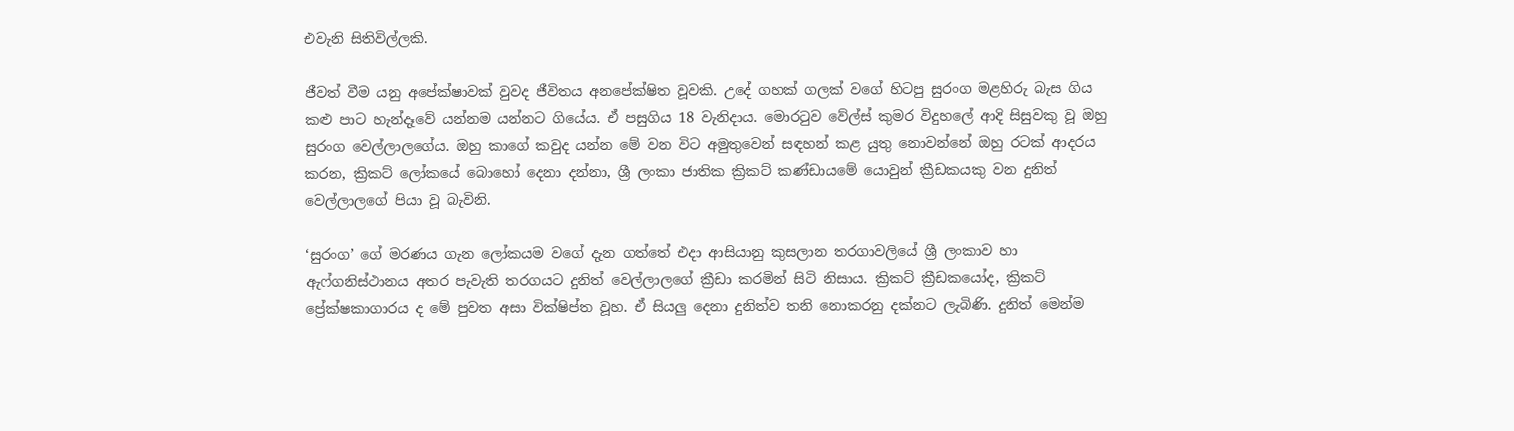එවැනි සිතිවිල්ලකි.

ජීවත් වීම යනු අපේක්ෂාවක් වුවද ජීවිතය අනපේක්ෂිත වූවකි. උදේ ගහක් ගලක් වගේ හිටපු සුරංග මළහිරු බැස ගිය කළු පාට හැන්දෑවේ යන්නම යන්නට ගියේය. ඒ පසුගිය 18 වැනිදාය. මොරටුව වේල්ස් කුමර විදුහලේ ආදි සිසුවකු වූ ඔහු සුරංග වෙල්ලාලගේය. ඔහු කාගේ කවුද යන්න මේ වන විට අමුතුවෙන් සඳහන් කළ යුතු නොවන්නේ ඔහු රටක් ආදරය කරන, ක්‍රිකට් ලෝකයේ බොහෝ දෙනා දන්නා, ශ්‍රී ලංකා ජාතික ක්‍රිකට් කණ්ඩායමේ යොවුන් ක්‍රීඩකයකු වන දුනිත් වෙල්ලාලගේ පියා වූ බැවිනි.

‘සුරංග’ ගේ මරණය ගැන ලෝකයම වගේ දැන ගත්තේ එදා ආසියානු කුසලාන තරගාවලියේ ශ්‍රී ලංකාව හා ඇෆ්ගනිස්ථානය අතර පැවැති තරගයට දුනිත් වෙල්ලාලගේ ක්‍රීඩා කරමින් සිටි නිසාය. ක්‍රිකට් ක්‍රීඩකයෝද, ක්‍රිකට් ප්‍රේක්ෂකාගාරය ද මේ පුවත අසා වික්ෂිප්ත වූහ. ඒ සියලු දෙනා දුනිත්ව තනි නොකරනු දක්නට ලැබිණි. දුනිත් මෙන්ම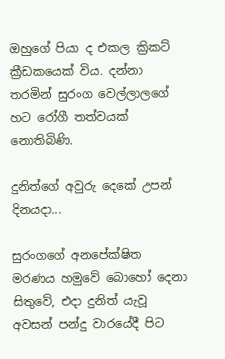ඔහුගේ පියා ද එකල ක්‍රිකට් ක්‍රීඩකයෙක් විය. දන්නා තරමින් සුරංග වෙල්ලාලගේ හට රෝගී තත්වයක් නොතිබිණි.

දුනිත්ගේ අවුරු දෙකේ උපන් දිනයදා...

සුරංගගේ අනපේක්ෂිත මරණය හමුවේ බොහෝ දෙනා සිතුවේ, එදා දුනිත් යැවූ අවසන් පන්දු වාරයේදී පිට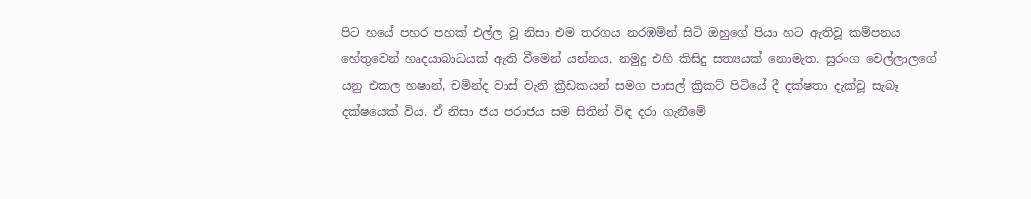පිට හයේ පහර පහක් එල්ල වූ නිසා එම තරගය නරඹමින් සිටි ඔහුගේ පියා හට ඇතිවූ කම්පනය හේතුවෙන් හෘදයාබාධයක් ඇති වීමෙන් යන්නය. නමුදු එහි කිසිදු සත්‍යයක් නොමැත. සුරංග වෙල්ලාලගේ යනු එකල හෂාන්, චමින්ද වාස් වැනි ක්‍රීඩකයන් සමග පාසල් ක්‍රිකට් පිටියේ දී දක්ෂතා දැක්වූ සැබෑ දක්ෂයෙක් විය. ඒ නිසා ජය පරාජය සම සිතින් විඳ දරා ගැනීමේ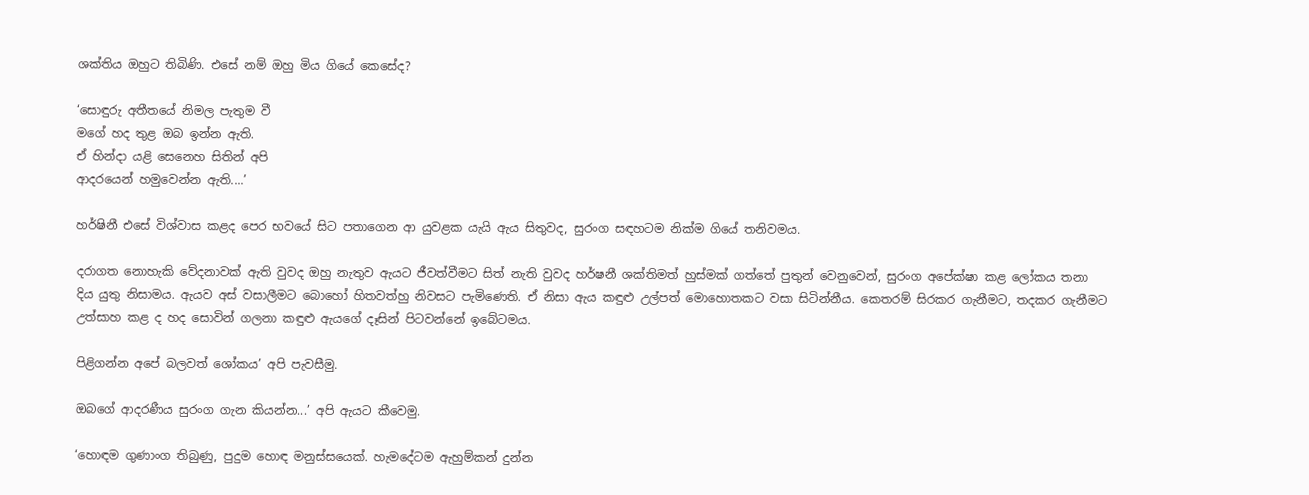ශක්තිය ඔහුට තිබිණි. එසේ නම් ඔහු මිය ගියේ කෙසේද?

‘සොඳුරු අතීතයේ නිමල පැතුම වී
මගේ හද තුළ ඔබ ඉන්න ඇති.
ඒ හින්දා යළි සෙනෙහ සිතින් අපි
ආදරයෙන් හමුවෙන්න ඇති....’

හර්ෂිනී එසේ විශ්වාස කළද පෙර භවයේ සිට පතාගෙන ආ යුවළක යැයි ඇය සිතුවද, සුරංග සඳහටම නික්ම ගියේ තනිවමය.

දරාගත නොහැකි වේදනාවක් ඇති වුවද ඔහු නැතුව ඇයට ජීවත්වීමට සිත් නැති වුවද හර්ෂනී ශක්තිමත් හුස්මක් ගත්තේ පුතුන් වෙනුවෙන්, සුරංග අපේක්ෂා කළ ලෝකය තනා දිය යුතු නිසාමය. ඇයව අස් වසාලීමට බොහෝ හිතවත්හු නිවසට පැමිණෙති. ඒ නිසා ඇය කඳුළු උල්පත් මොහොතකට වසා සිටින්නීය. කෙතරම් සිරකර ගැනීමට, තදකර ගැනීමට උත්සාහ කළ ද හද සොවින් ගලනා කඳුළු ඇයගේ දෑසින් පිටවන්නේ ඉබේටමය.

පිළිගන්න අපේ බලවත් ශෝකය’ අපි පැවසීමු.

ඔබගේ ආදරණීය සුරංග ගැන කියන්න...’ අපි ඇයට කීවෙමු.

‘හොඳම ගුණාංග තිබුණු, පුදුම හොඳ මනුස්සයෙක්. හැමදේටම ඇහුම්කන් දුන්න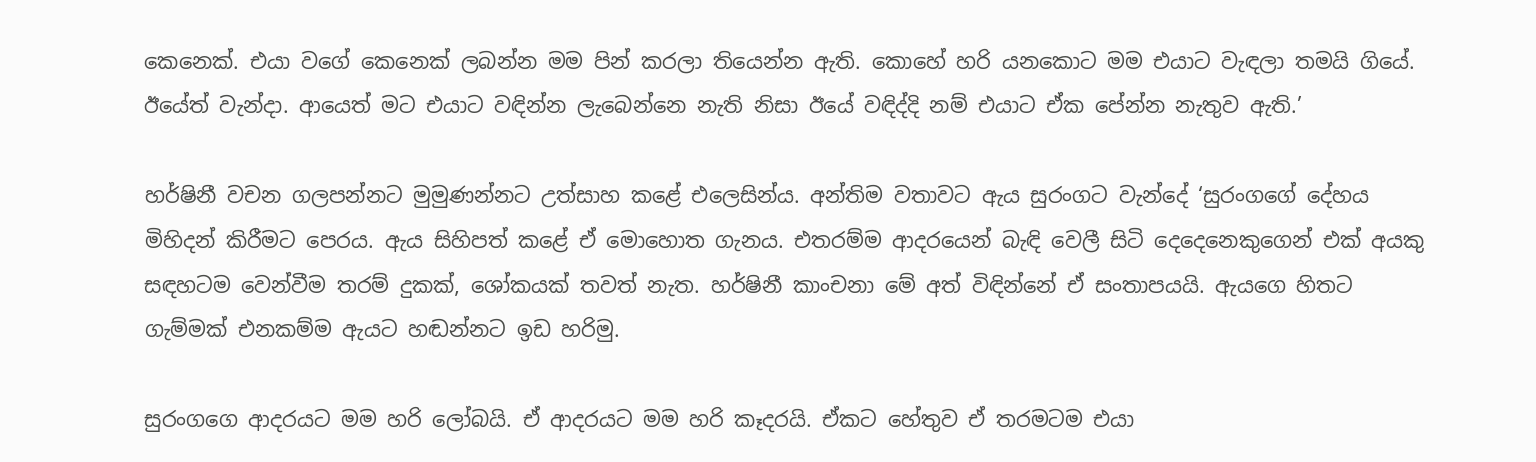කෙනෙක්. එයා වගේ කෙනෙක් ලබන්න මම පින් කරලා තියෙන්න ඇති. කොහේ හරි යනකොට මම එයාට වැඳලා තමයි ගියේ. ඊයේත් වැන්දා. ආයෙත් මට එයාට වඳින්න ලැබෙන්නෙ නැති නිසා ඊයේ වඳිද්දි නම් එයාට ඒක පේන්න නැතුව ඇති.’

හර්ෂිනී වචන ගලපන්නට මුමුණන්නට උත්සාහ කළේ එලෙසින්ය. අන්තිම වතාවට ඇය සුරංගට වැන්දේ ‘සුරංගගේ දේහය මිහිදන් කිරීමට පෙරය. ඇය සිහිපත් කළේ ඒ මොහොත ගැනය. එතරම්ම ආදරයෙන් බැඳි වෙලී සිටි දෙදෙනෙකුගෙන් එක් අයකු සඳහටම වෙන්වීම තරම් දුකක්, ශෝකයක් තවත් නැත. හර්ෂිනී කාංචනා මේ අත් විඳින්නේ ඒ සංතාපයයි. ඇයගෙ හිතට ගැම්මක් එනකම්ම ඇයට හඬන්නට ඉඩ හරිමු.

සුරංගගෙ ආදරයට මම හරි ලෝබයි. ඒ ආදරයට මම හරි කෑදරයි. ඒකට හේතුව ඒ තරමටම එයා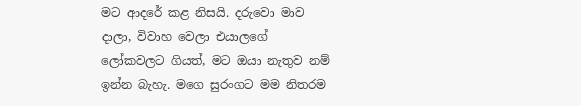මට ආදරේ කළ නිසයි. දරුවො මාව දාලා, විවාහ වෙලා එයාලගේ ලෝකවලට ගියත්, මට ඔයා නැතුව නම් ඉන්න බැහැ. මගෙ සුරංගට මම නිතරම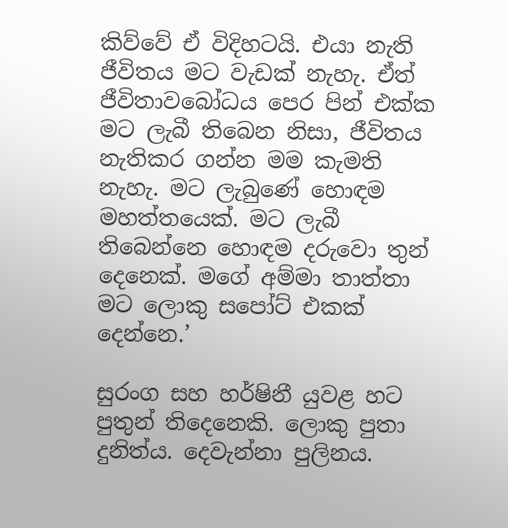කිව්වේ ඒ විදිහටයි. එයා නැති ජීවිතය මට වැඩක් නැහැ. ඒත් ජීවිතාවබෝධය පෙර පින් එක්ක මට ලැබී තිබෙන නිසා, ජීවිතය නැතිකර ගන්න මම කැමති නැහැ. මට ලැබුණේ හොඳම මහත්තයෙක්. මට ලැබී තිබෙන්නෙ හොඳම දරුවො තුන් දෙනෙක්. මගේ අම්මා තාත්තා මට ලොකු සපෝට් එකක් දෙන්නෙ.’

සුරංග සහ හර්ෂිනී යුවළ හට පුතුන් තිදෙනෙකි. ලොකු පුතා දුනිත්ය. දෙවැන්නා පුලිනය.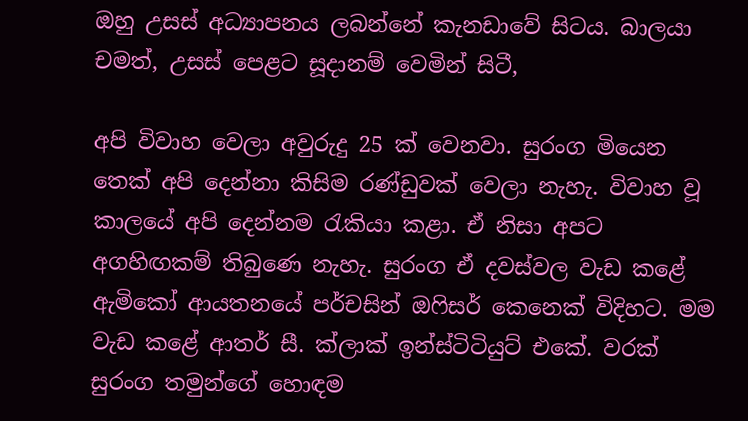ඔහු උසස් අධ්‍යාපනය ලබන්නේ කැනඩාවේ සිටය. බාලයා චමත්, උසස් පෙළට සූදානම් වෙමින් සිටී,

අපි විවාහ වෙලා අවුරුදු 25 ක් වෙනවා. සුරංග මියෙන තෙක් අපි දෙන්නා කිසිම රණ්ඩුවක් වෙලා නැහැ. විවාහ වූ කාලයේ අපි දෙන්නම රැකියා කළා. ඒ නිසා අපට අගහිඟකම් තිබුණෙ නැහැ. සුරංග ඒ දවස්වල වැඩ කළේ ඇමිකෝ ආයතනයේ පර්චසින් ඔෆිසර් කෙනෙක් විදිහට. මම වැඩ කළේ ආතර් සී. ක්ලාක් ඉන්ස්ටිටියුට් එකේ. වරක් සුරංග තමුන්ගේ හොඳම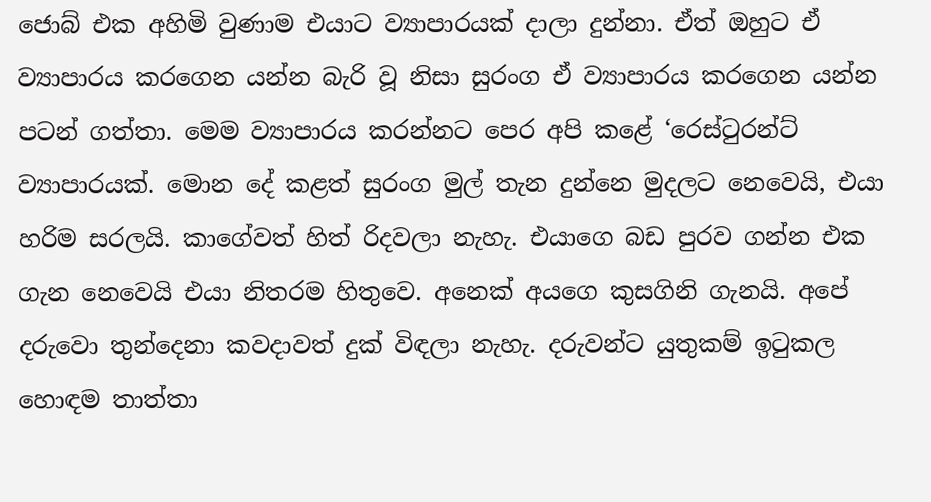ජොබ් එක අහිමි වුණාම එයාට ව්‍යාපාරයක් දාලා දුන්නා. ඒත් ඔහුට ඒ ව්‍යාපාරය කරගෙන යන්න බැරි වූ නිසා සුරංග ඒ ව්‍යාපාරය කරගෙන යන්න පටන් ගත්තා. මෙම ව්‍යාපාරය කරන්නට පෙර අපි කළේ ‘රෙස්ටුරන්ට් ව්‍යාපාරයක්. මොන දේ කළත් සුරංග මුල් තැන දුන්නෙ මුදලට නෙවෙයි, එයා හරිම සරලයි. කාගේවත් හිත් රිදවලා නැහැ. එයාගෙ බඩ පුරව ගන්න එක ගැන නෙවෙයි එයා නිතරම හිතුවෙ. අනෙක් අයගෙ කුසගිනි ගැනයි. අපේ දරුවො තුන්දෙනා කවදාවත් දුක් විඳලා නැහැ. දරුවන්ට යුතුකම් ඉටුකල හොඳම තාත්තා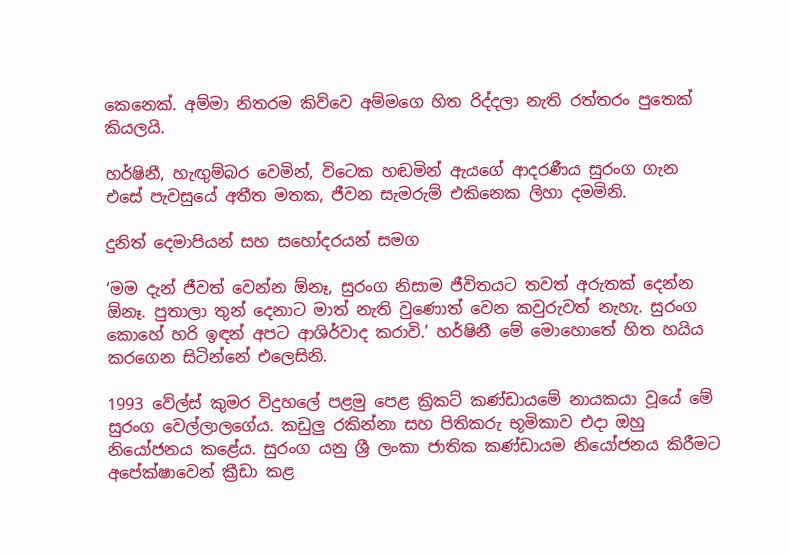කෙනෙක්. අම්මා නිතරම කිව්වෙ අම්මගෙ හිත රිද්දලා නැති රත්තරං පුතෙක් කියලයි.

හර්ෂිනී, හැඟුම්බර වෙමින්, විටෙක හඬමින් ඇයගේ ආදරණීය සුරංග ගැන එසේ පැවසුයේ අතීත මතක, ජීවන සැමරුම් එකිනෙක ලිහා දමමිනි.

දුනිත් දෙමාපියන් සහ සහෝදරයන් සමග

‘මම දැන් ජීවත් වෙන්න ඕනෑ, සුරංග නිසාම ජීවිතයට තවත් අරුතක් දෙන්න ඕනෑ. පුතාලා තුන් දෙනාට මාත් නැති වුණොත් වෙන කවුරුවත් නැහැ. සුරංග කොහේ හරි ඉඳන් අපට ආශිර්වාද කරාවි.’ හර්ෂිනී මේ මොහොතේ හිත හයිය කරගෙන සිටින්නේ එලෙසිනි.

1993 වේල්ස් කුමර විදුහලේ පළමු පෙළ ක්‍රිකට් කණ්ඩායමේ නායකයා වූයේ මේ සුරංග වෙල්ලාලගේය. කඩුලු රකින්නා සහ පිතිකරු භූමිකාව එදා ඔහු නියෝජනය කළේය. සුරංග යනු ශ්‍රී ලංකා ජාතික කණ්ඩායම නියෝජනය කිරීමට අපේක්ෂාවෙන් ක්‍රීඩා කළ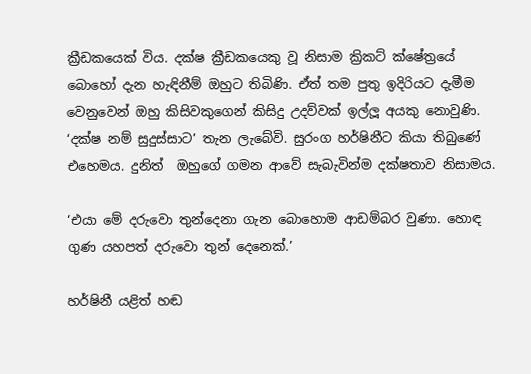ක්‍රීඩකයෙක් විය. දක්ෂ ක්‍රීඩකයෙකු වූ නිසාම ක්‍රිකට් ක්ෂේත්‍රයේ බොහෝ දැන හැඳිනීම් ඔහුට තිබිණි. ඒත් තම පුතු ඉදිරියට දැමීම වෙනුවෙන් ඔහු කිසිවකුගෙන් කිසිදු උදව්වක් ඉල්ලූ අයකු නොවුණි. ‘දක්ෂ නම් සුදුස්සාට’ තැන ලැබේවි. සුරංග හර්ෂිනීට කියා තිබුණේ එහෙමය. දුනිත්  ඔහුගේ ගමන ආවේ සැබැවින්ම දක්ෂතාව නිසාමය.

‘එයා මේ දරුවො තුන්දෙනා ගැන බොහොම ආඩම්බර වුණා. හොඳ ගුණ යහපත් දරුවො තුන් දෙනෙක්.’

හර්ෂිනී යළිත් හඬ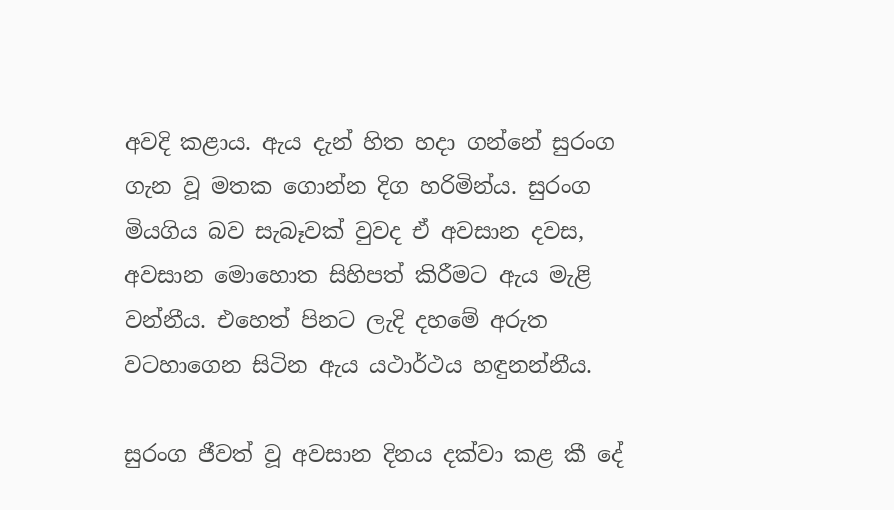අවදි කළාය. ඇය දැන් හිත හදා ගන්නේ සුරංග ගැන වූ මතක ගොන්න දිග හරිමින්ය. සුරංග මියගිය බව සැබෑවක් වුවද ඒ අවසාන දවස, අවසාන මොහොත සිහිපත් කිරීමට ඇය මැළි වන්නීය. එහෙත් පිනට ලැදි දහමේ අරුත වටහාගෙන සිටින ඇය යථාර්ථය හඳුනන්නීය.

සුරංග ජීවත් වූ අවසාන දිනය දක්වා කළ කී දේ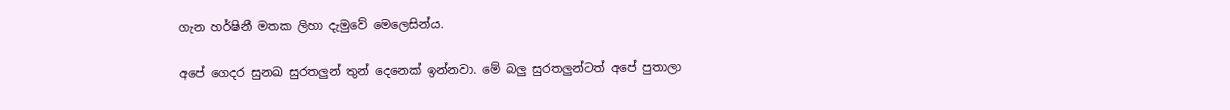ගැන හර්ෂිනී මතක ලිහා දැමුවේ මෙලෙසින්ය.

අපේ ගෙදර සුනඛ සුරතලුන් තුන් දෙනෙක් ඉන්නවා. මේ බලු සුරතලුන්ටත් අපේ පුතාලා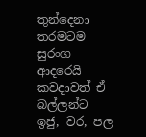තුන්දෙනා තරමටම සුරංග ආදරෙයි කවදාවත් ඒ බල්ලන්ට ඉජු, වර, පල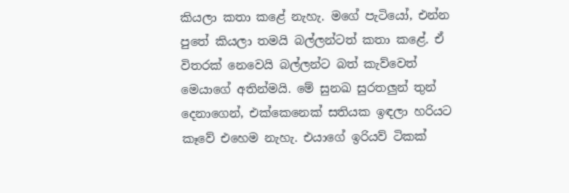කියලා කතා කළේ නැහැ. මගේ පැටියෝ, එන්න පුතේ කියලා තමයි බල්ලන්ටත් කතා කළේ. ඒ විතරක් නෙවෙයි බල්ලන්ට බත් කැව්වෙත් මෙයාගේ අතින්මයි. මේ සුනඛ සුරතලුන් තුන් දෙනාගෙන්, එක්කෙනෙක් සතියක ඉඳලා හරියට කෑවේ එහෙම නැහැ. එයාගේ ඉරියව් ටිකක්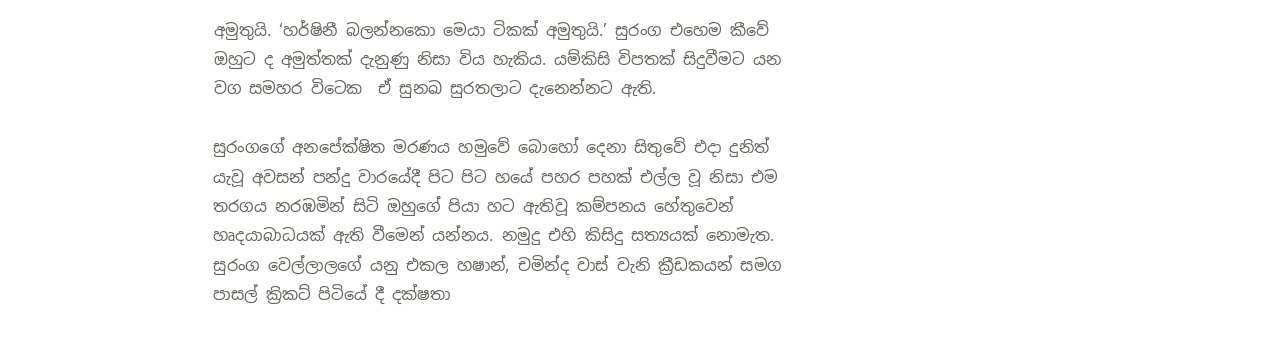අමුතුයි. ‘හර්ෂිනී බලන්නකො මෙයා ටිකක් අමුතුයි.’ සුරංග එහෙම කීවේ ඔහුට ද අමුත්තක් දැනුණු නිසා විය හැකිය. යම්කිසි විපතක් සිදුවීමට යන වග සමහර විටෙක  ඒ සුනඛ සුරතලාට දැනෙන්නට ඇති.

සුරංගගේ අනපේක්ෂිත මරණය හමුවේ බොහෝ දෙනා සිතුවේ එදා දුනිත් යැවූ අවසන් පන්දු වාරයේදී පිට පිට හයේ පහර පහක් එල්ල වූ නිසා එම තරගය නරඹමින් සිටි ඔහුගේ පියා හට ඇතිවූ කම්පනය හේතුවෙන් හෘදයාබාධයක් ඇති වීමෙන් යන්නය. නමුදු එහි කිසිදු සත්‍යයක් නොමැත. සුරංග වෙල්ලාලගේ යනු එකල හෂාන්, චමින්ද වාස් වැනි ක්‍රීඩකයන් සමග පාසල් ක්‍රිකට් පිටියේ දී දක්ෂතා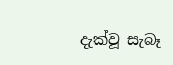දැක්වූ සැබෑ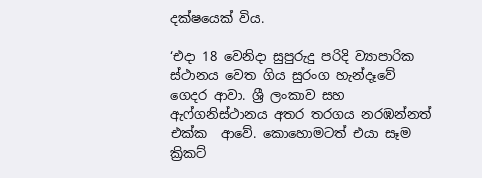දක්ෂයෙක් විය.

‘එදා 18 වෙනිදා සුපුරුදු පරිදි ව්‍යාපාරික ස්ථානය වෙත ගිය සුරංග හැන්දෑවේ ගෙදර ආවා. ශ්‍රී ලංකාව සහ ඇෆ්ගනිස්ථානය අතර තරගය නරඹන්නත් එක්ක  ආවේ. කොහොමටත් එයා සෑම ක්‍රිකට්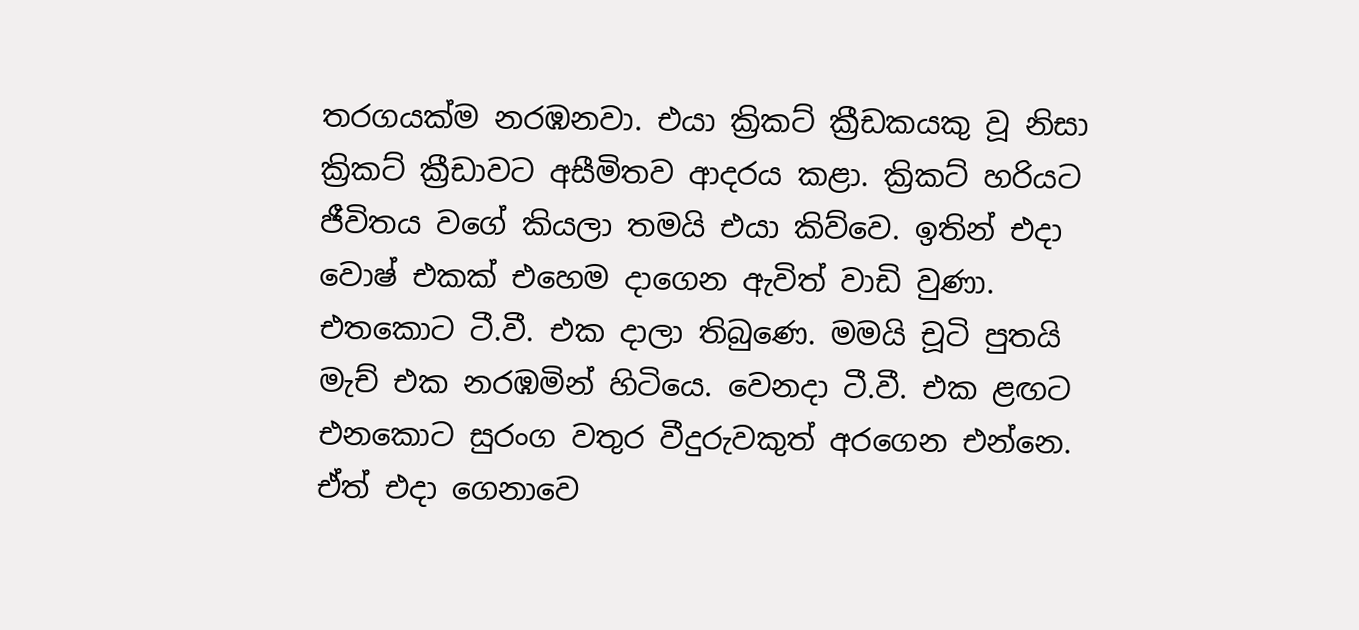තරගයක්ම නරඹනවා. එයා ක්‍රිකට් ක්‍රීඩකයකු වූ නිසා ක්‍රිකට් ක්‍රීඩාවට අසීමිතව ආදරය කළා. ක්‍රිකට් හරියට ජීවිතය වගේ කියලා තමයි එයා කිව්වෙ. ඉතින් එදා වොෂ් එකක් එහෙම දාගෙන ඇවිත් වාඩි වුණා. එතකොට ටී.වී. එක දාලා තිබුණෙ. මමයි චූටි පුතයි මැච් එක නරඹමින් හිටියෙ. වෙනදා ටී.වී. එක ළඟට එනකොට සුරංග වතුර වීදුරුවකුත් අරගෙන එන්නෙ. ඒත් එදා ගෙනාවෙ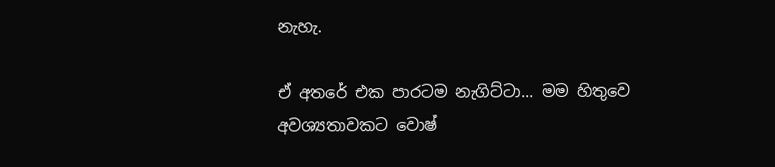නැහැ.

ඒ අතරේ එක පාරටම නැගිට්ටා... මම හිතුවෙ අවශ්‍යතාවකට වොෂ්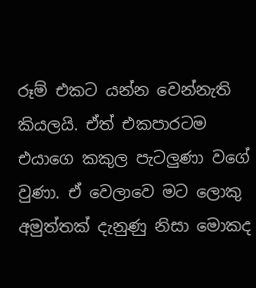රූම් එකට යන්න වෙන්නැති කියලයි. ඒත් එකපාරටම එයාගෙ කකුල පැටලුණා වගේ වුණා. ඒ වෙලාවෙ මට ලොකු අමුත්තක් දැනුණු නිසා මොකද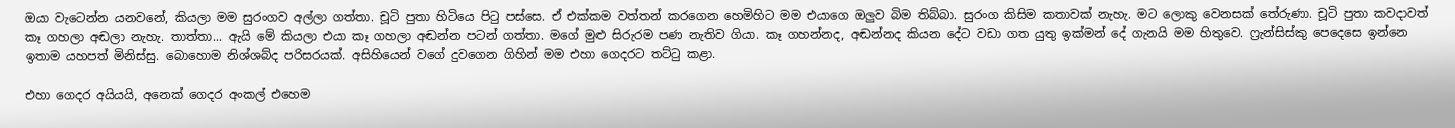ඔයා වැටෙන්න යනවනේ, කියලා මම සුරංගව අල්ලා ගත්තා. චූටි පුතා හිටියෙ පිටු පස්සෙ. ඒ එක්කම වත්තන් කරගෙන හෙමිහිට මම එයාගෙ ඔලුව බිම තිබ්බා. සුරංග කිසිම කතාවක් නැහැ. මට ලොකු වෙනසක් තේරුණා. චූටි පුතා කවදාවත් කෑ ගහලා අඬලා නැහැ. තාත්තා... ඇයි මේ කියලා එයා කෑ ගහලා අඬන්න පටන් ගත්තා. මගේ මුළු සිරුරම පණ නැතිව ගියා. කෑ ගහන්නද, අඬන්නද කියන දේට වඩා ගත යුතු ඉක්මන් දේ ගැනයි මම හිතුවෙ. ෆ්‍රැන්සිස්කු පෙදෙසෙ ඉන්නෙ ඉතාම යහපත් මිනිස්සු. බොහොම නිශ්ශබ්ද පරිසරයක්. අසිහියෙන් වගේ දුවගෙන ගිහින් මම එහා ගෙදරට තට්ටු කළා.

එහා ගෙදර අයියයි, අනෙක් ගෙදර අංකල් එහෙම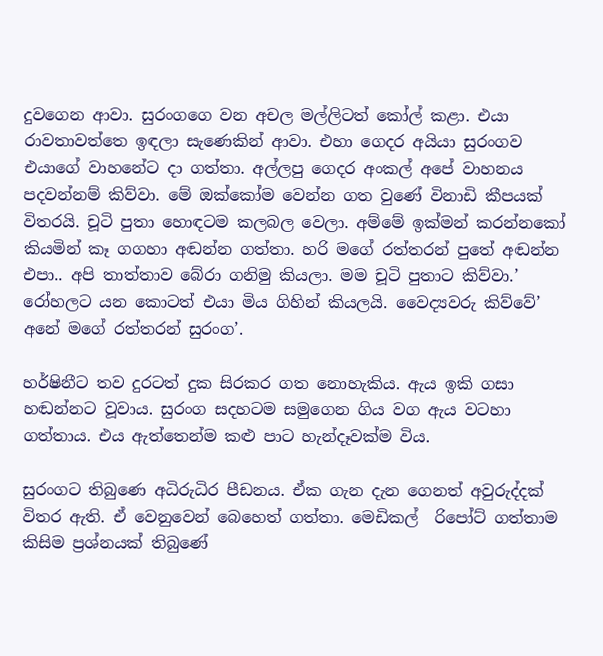දුවගෙන ආවා. සුරංගගෙ වන අචල මල්ලිටත් කෝල් කළා. එයා රාවතාවත්තෙ ඉඳලා සැණෙකින් ආවා. එහා ගෙදර අයියා සුරංගව එයාගේ වාහනේට දා ගත්තා. අල්ලපු ගෙදර අංකල් අපේ වාහනය පදවන්නම් කිව්වා. මේ ඔක්කෝම වෙන්න ගත වුණේ විනාඩි කීපයක් විතරයි. චූටි පුතා හොඳටම කලබල වෙලා. අම්මේ ඉක්මන් කරන්නකෝ කියමින් කෑ ගගහා අඬන්න ගත්තා. හරි මගේ රත්තරන් පුතේ අඬන්න එපා.. අපි තාත්තාව බේරා ගනිමු කියලා. මම චූටි පුතාට කිව්වා.’ රෝහලට යන කොටත් එයා මිය ගිහින් කියලයි. වෛද්‍යවරු කිව්වේ’ අනේ මගේ රත්තරන් සුරංග’.

හර්ෂිනීට තව දුරටත් දුක සිරකර ගත නොහැකිය. ඇය ඉකි ගසා හඬන්නට වූවාය. සුරංග සදහටම සමුගෙන ගිය වග ඇය වටහා ගත්තාය. එය ඇත්තෙන්ම කළු පාට හැන්දෑවක්ම විය.

සුරංගට තිබුණෙ අධිරුධිර පීඩනය. ඒක ගැන දැන ගෙනත් අවුරුද්දක් විතර ඇති. ඒ වෙනුවෙන් බෙහෙත් ගත්තා. මෙඩිකල්  රිපෝට් ගත්තාම කිසිම ප්‍රශ්නයක් තිබුණේ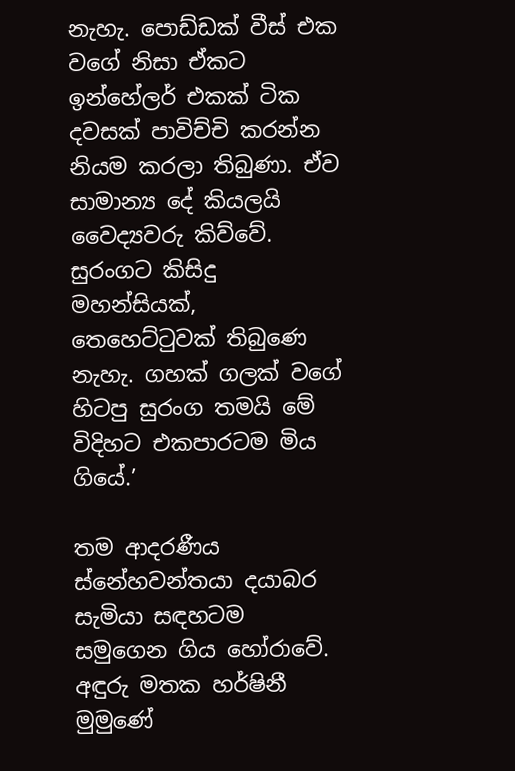නැහැ. පොඩ්ඩක් වීස් එක වගේ නිසා ඒකට ඉන්හේලර් එකක් ටික දවසක් පාවිච්චි කරන්න නියම කරලා තිබුණා. ඒව සාමාන්‍ය දේ කියලයි වෛද්‍යවරු කිව්වේ. සුරංගට කිසිදු මහන්සියක්, තෙහෙට්ටුවක් තිබුණෙ නැහැ. ගහක් ගලක් වගේ හිටපු සුරංග තමයි මේ විදිහට එකපාරටම මිය ගියේ.’

තම ආදරණීය ස්නේහවන්තයා දයාබර සැමියා සඳහටම සමුගෙන ගිය හෝරාවේ. අඳුරු මතක හර්ෂිනී මුමුණේ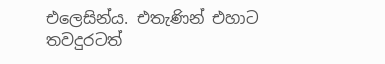එලෙසින්ය. එතැණින් එහාට තවදුරටත්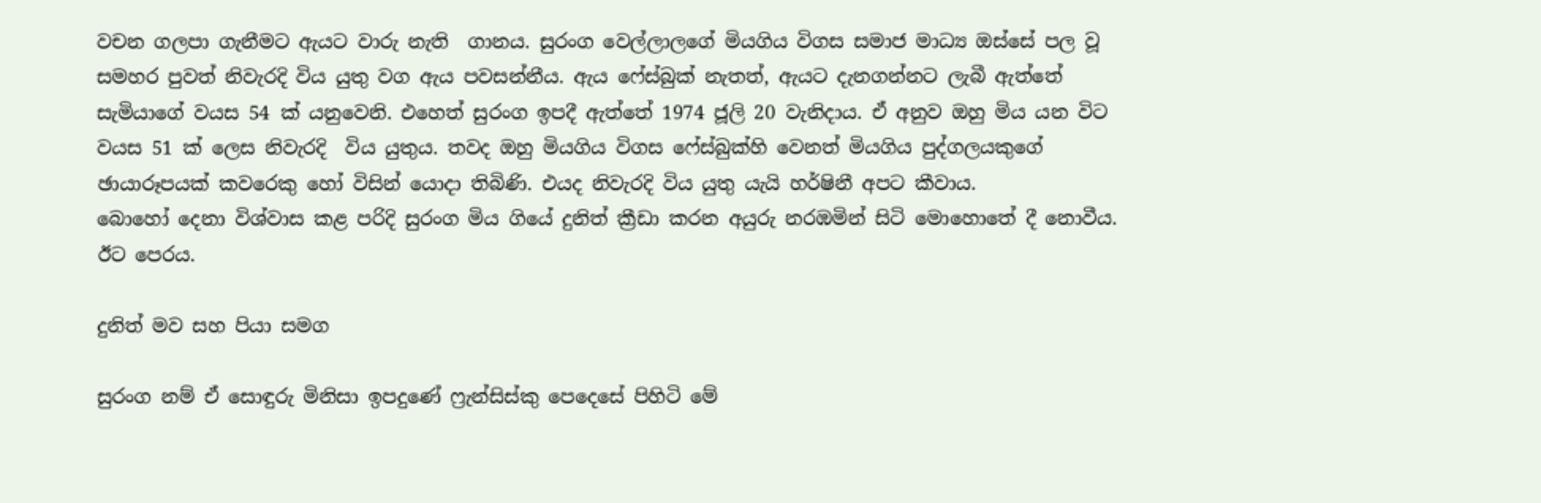වචන ගලපා ගැනීමට ඇයට වාරු නැති  ගානය. සුරංග වෙල්ලාලගේ මියගිය විගස සමාජ මාධ්‍ය ඔස්සේ පල වූ සමහර පුවත් නිවැරදි විය යුතු වග ඇය පවසන්නීය. ඇය ෆේස්බුක් නැතත්, ඇයට දැනගන්නට ලැබී ඇත්තේ සැමියාගේ වයස 54 ක් යනුවෙනි. එහෙත් සුරංග ඉපදී ඇත්තේ 1974 ජූලි 20 වැනිදාය. ඒ අනුව ඔහු මිය යන විට වයස 51 ක් ලෙස නිවැරදි  විය යුතුය. තවද ඔහු මියගිය විගස ෆේස්බුක්හි වෙනත් මියගිය පුද්ගලයකුගේ ඡායාරූපයක් කවරෙකු හෝ විසින් යොදා තිබිණි. එයද නිවැරදි විය යුතු යැයි හර්ෂිනී අපට කීවාය.
බොහෝ දෙනා විශ්වාස කළ පරිදි සුරංග මිය ගියේ දුනිත් ක්‍රීඩා කරන අයුරු නරඹමින් සිටි මොහොතේ දී නොවීය. ඊට පෙරය.

දුනිත් මව සහ පියා සමග

සුරංග නම් ඒ සොඳුරු මිනිසා ඉපදුණේ ෆ්‍රැන්සිස්කු පෙදෙසේ පිහිටි මේ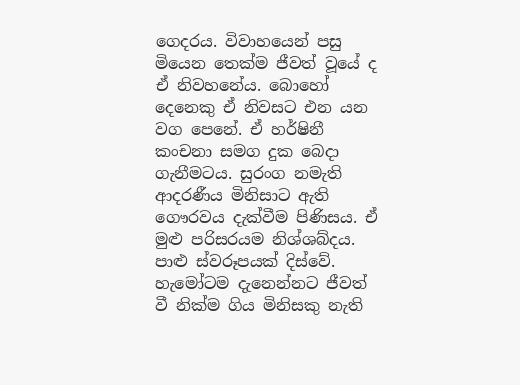ගෙදරය. විවාහයෙන් පසු මියෙන තෙක්ම ජීවත් වූයේ ද ඒ නිවහනේය. බොහෝ දෙනෙකු ඒ නිවසට එන යන වග පෙනේ. ඒ හර්ෂිනී කංචනා සමග දුක බෙදා ගැනීමටය. සුරංග නමැති ආදරණීය මිනිසාට ඇති ගෞරවය දැක්වීම පිණිසය. ඒ මුළු පරිසරයම නිශ්ශබ්දය. පාළු ස්වරූපයක් දිස්වේ. හැමෝටම දැනෙන්නට ජීවත් වී නික්ම ගිය මිනිසකු නැති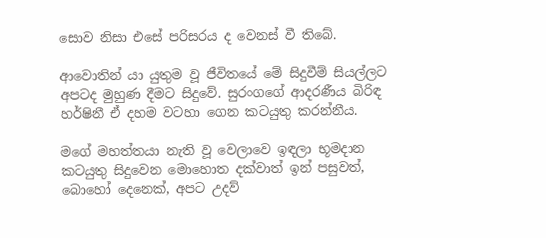සොව නිසා එසේ පරිසරය ද වෙනස් වී තිබේ.

ආවොතින් යා යුතුම වූ ජීවිතයේ මේ සිදුවීම් සියල්ලට අපටද මුහුණ දීමට සිදුවේ. සුරංගගේ ආදරණීය බිරිඳ හර්ෂිනී ඒ දහම වටහා ගෙන කටයුතු කරන්නීය.

මගේ මහත්තයා නැති වූ වෙලාවෙ ඉඳලා භූමදාන කටයුතු සිදුවෙන මොහොත දක්වාත් ඉන් පසුවත්, බොහෝ දෙනෙක්, අපට උදව්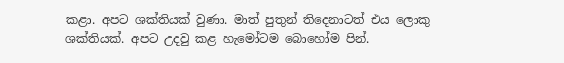කළා. අපට ශක්තියක් වුණා. මාත් පුතුන් තිදෙනාටත් එය ලොකු ශක්තියක්. අපට උදවු කළ හැමෝටම බොහෝම පින්.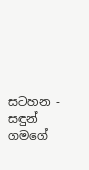සටහන - සඳුන් ගමගේ